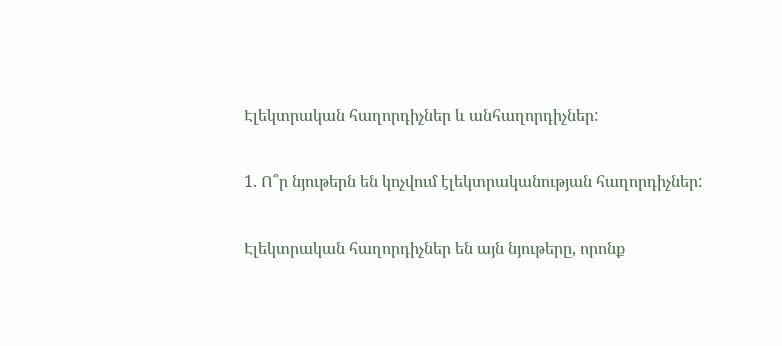Էլեկտրական հաղորդիչներ և անհաղորդիչներ:

1. Ո՞ր նյութերն են կոչվում էլեկտրականության հաղորդիչներ:

Էլեկտրական հաղորդիչներ են այն նյութերը, որոնք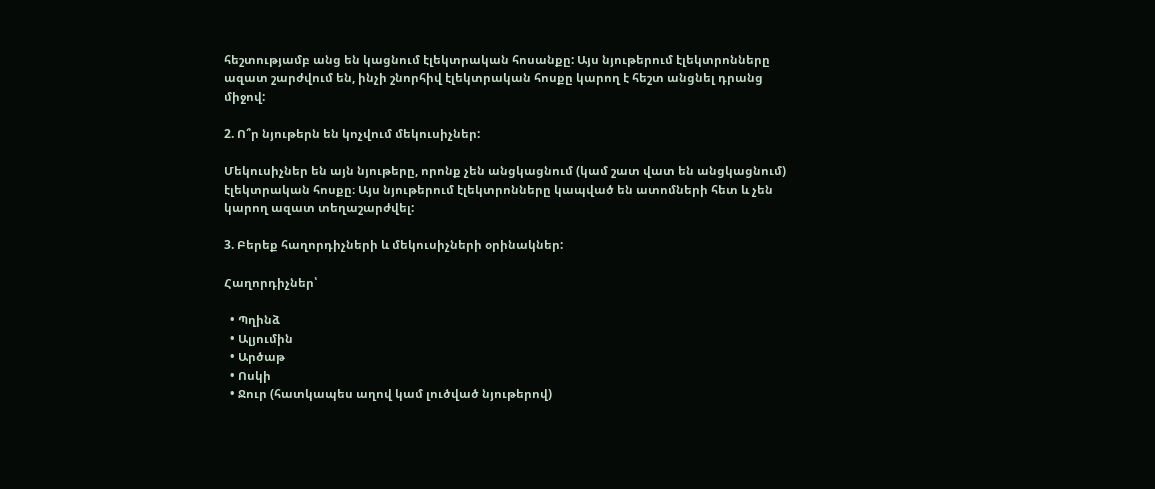հեշտությամբ անց են կացնում էլեկտրական հոսանքը: Այս նյութերում էլեկտրոնները ազատ շարժվում են, ինչի շնորհիվ էլեկտրական հոսքը կարող է հեշտ անցնել դրանց միջով:

2. Ո՞ր նյութերն են կոչվում մեկուսիչներ:

Մեկուսիչներ են այն նյութերը, որոնք չեն անցկացնում (կամ շատ վատ են անցկացնում) էլեկտրական հոսքը։ Այս նյութերում էլեկտրոնները կապված են ատոմների հետ և չեն կարող ազատ տեղաշարժվել:

3. Բերեք հաղորդիչների և մեկուսիչների օրինակներ:

Հաղորդիչներ՝

  • Պղինձ
  • Ալյումին
  • Արծաթ
  • Ոսկի
  • Ջուր (հատկապես աղով կամ լուծված նյութերով)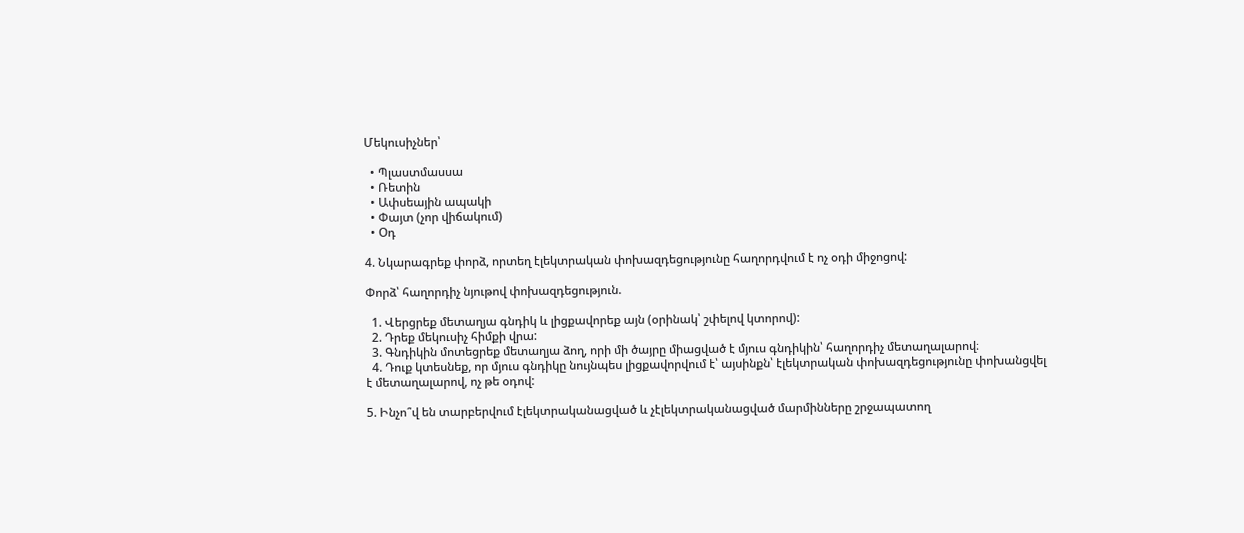Մեկուսիչներ՝

  • Պլաստմասսա
  • Ռետին
  • Ափսեային ապակի
  • Փայտ (չոր վիճակում)
  • Օդ

4. Նկարագրեք փորձ, որտեղ էլեկտրական փոխազդեցությունը հաղորդվում է ոչ օդի միջոցով:

Փորձ՝ հաղորդիչ նյութով փոխազդեցություն.

  1. Վերցրեք մետաղյա գնդիկ և լիցքավորեք այն (օրինակ՝ շփելով կտորով):
  2. Դրեք մեկուսիչ հիմքի վրա:
  3. Գնդիկին մոտեցրեք մետաղյա ձող, որի մի ծայրը միացված է մյուս գնդիկին՝ հաղորդիչ մետաղալարով։
  4. Դուք կտեսնեք, որ մյուս գնդիկը նույնպես լիցքավորվում է՝ այսինքն՝ էլեկտրական փոխազդեցությունը փոխանցվել է մետաղալարով, ոչ թե օդով:

5. Ինչո՞վ են տարբերվում էլեկտրականացված և չէլեկտրականացված մարմինները շրջապատող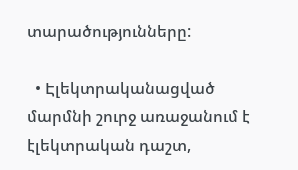տարածությունները:

  • Էլեկտրականացված մարմնի շուրջ առաջանում է էլեկտրական դաշտ,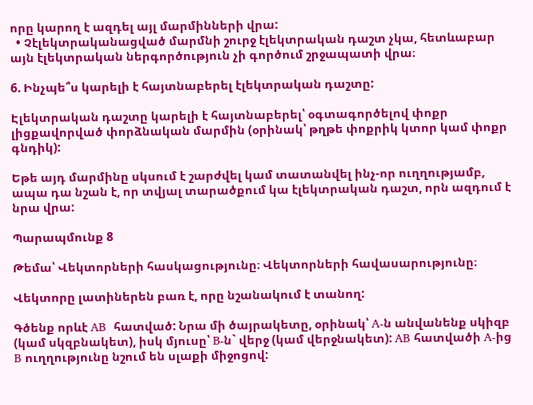որը կարող է ազդել այլ մարմինների վրա:
  • Չէլեկտրականացված մարմնի շուրջ էլեկտրական դաշտ չկա, հետևաբար այն էլեկտրական ներգործություն չի գործում շրջապատի վրա։

6. Ինչպե՞ս կարելի է հայտնաբերել էլեկտրական դաշտը:

Էլեկտրական դաշտը կարելի է հայտնաբերել՝ օգտագործելով փոքր լիցքավորված փորձնական մարմին (օրինակ՝ թղթե փոքրիկ կտոր կամ փոքր գնդիկ):

Եթե այդ մարմինը սկսում է շարժվել կամ տատանվել ինչ-որ ուղղությամբ, ապա դա նշան է, որ տվյալ տարածքում կա էլեկտրական դաշտ, որն ազդում է նրա վրա:

Պարապմունք 8

Թեմա՝ Վեկտորների հասկացությունը։ Վեկտորների հավասարությունը։

Վեկտորը լատիներեն բառ է, որը նշանակում է տանող:

Գծենք որևէ AB  հատված: Նրա մի ծայրակետը, օրինակ՝ A-ն անվանենք սկիզբ (կամ սկզբնակետ), իսկ մյուսը՝ B-ն` վերջ (կամ վերջնակետ): AB հատվածի A-ից B ուղղությունը նշում են սլաքի միջոցով: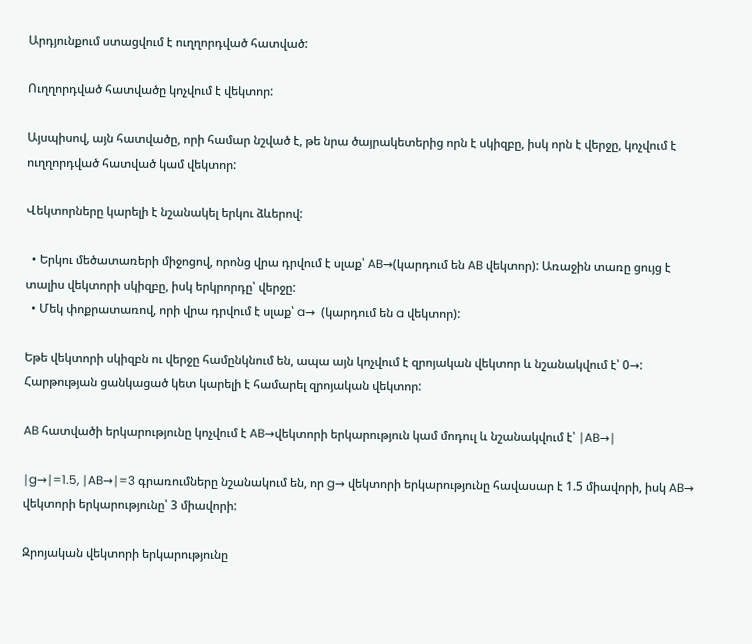Արդյունքում ստացվում է ուղղորդված հատված:

Ուղղորդված հատվածը կոչվում է վեկտոր:

Այսպիսով, այն հատվածը, որի համար նշված է, թե նրա ծայրակետերից որն է սկիզբը, իսկ որն է վերջը, կոչվում է ուղղորդված հատված կամ վեկտոր:

Վեկտորները կարելի է նշանակել երկու ձևերով:

  • Երկու մեծատառերի միջոցով, որոնց վրա դրվում է սլաք՝ AB→(կարդում են AB վեկտոր): Առաջին տառը ցույց է տալիս վեկտորի սկիզբը, իսկ երկրորդը՝ վերջը:
  • Մեկ փոքրատառով, որի վրա դրվում է սլաք՝ a→  (կարդում են a վեկտոր):

Եթե վեկտորի սկիզբն ու վերջը համընկնում են, ապա այն կոչվում է զրոյական վեկտոր և նշանակվում է՝ 0→:  Հարթության ցանկացած կետ կարելի է համարել զրոյական վեկտոր:

AB հատվածի երկարությունը կոչվում է AB→վեկտորի երկարություն կամ մոդուլ և նշանակվում է՝ ∣AB→∣

∣g→∣=1.5, ∣AB→∣=3 գրառումները նշանակում են, որ g→ վեկտորի երկարությունը հավասար է 1.5 միավորի, իսկ AB→ վեկտորի երկարությունը՝ 3 միավորի:

Զրոյական վեկտորի երկարությունը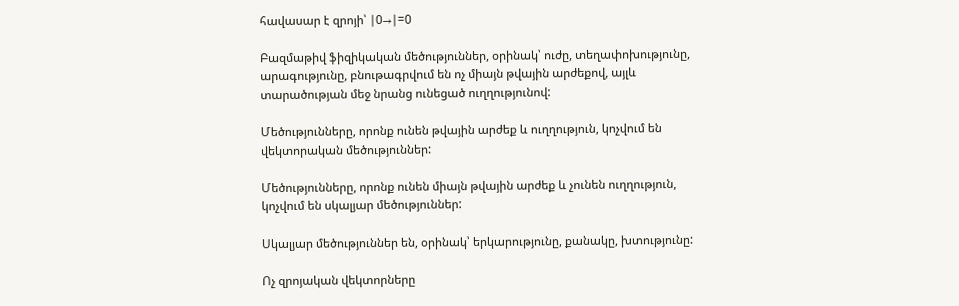հավասար է զրոյի՝ ∣0→∣=0

Բազմաթիվ ֆիզիկական մեծություններ, օրինակ՝ ուժը, տեղափոխությունը, արագությունը, բնութագրվում են ոչ միայն թվային արժեքով, այլև տարածության մեջ նրանց ունեցած ուղղությունով:

Մեծությունները, որոնք ունեն թվային արժեք և ուղղություն, կոչվում են վեկտորական մեծություններ:

Մեծությունները, որոնք ունեն միայն թվային արժեք և չունեն ուղղություն, կոչվում են սկալյար մեծություններ:

Սկալյար մեծություններ են, օրինակ՝ երկարությունը, քանակը, խտությունը:

Ոչ զրոյական վեկտորները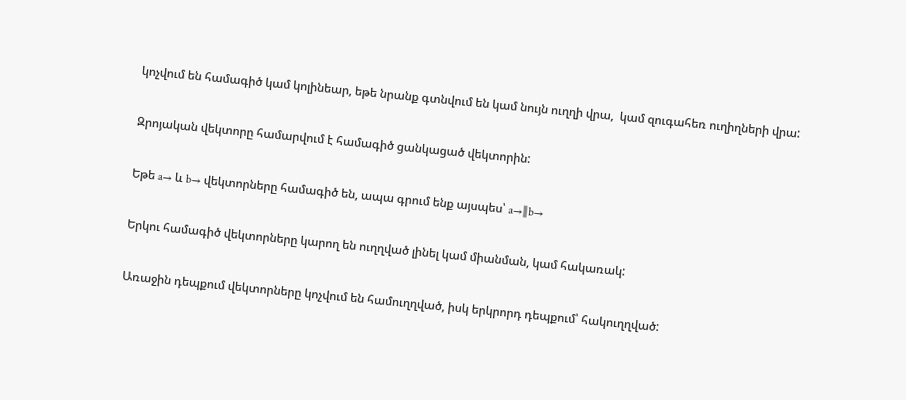կոչվում են համագիծ կամ կոլինեար, եթե նրանք գտնվում են կամ նույն ուղղի վրա,  կամ զուգահեռ ուղիղների վրա:

Զրոյական վեկտորը համարվում է համագիծ ցանկացած վեկտորին:

Եթե a→ և b→ վեկտորները համագիծ են, ապա գրում ենք այսպես՝ a→∥b→

Երկու համագիծ վեկտորները կարող են ուղղված լինել կամ միանման, կամ հակառակ:

Առաջին դեպքում վեկտորները կոչվում են համուղղված, իսկ երկրորդ դեպքում՝ հակուղղված: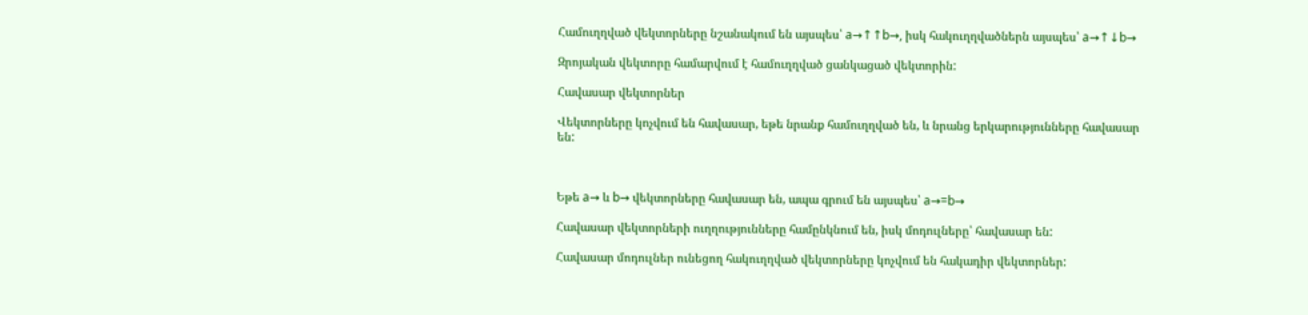Համուղղված վեկտորները նշանակում են այսպես՝ a→↑↑b→, իսկ հակուղղվածներն այսպես՝ a→↑↓b→

Զրոյական վեկտորը համարվում է համուղղված ցանկացած վեկտորին:

Հավասար վեկտորներ

Վեկտորները կոչվում են հավասար, եթե նրանք համուղղված են, և նրանց երկարությունները հավասար են:



Եթե a→ և b→ վեկտորները հավասար են, ապա գրում են այսպես՝ a→=b→

Հավասար վեկտորների ուղղությունները համընկնում են, իսկ մոդուլները՝ հավասար են:

Հավասար մոդուլներ ունեցող հակուղղված վեկտորները կոչվում են հակադիր վեկտորներ: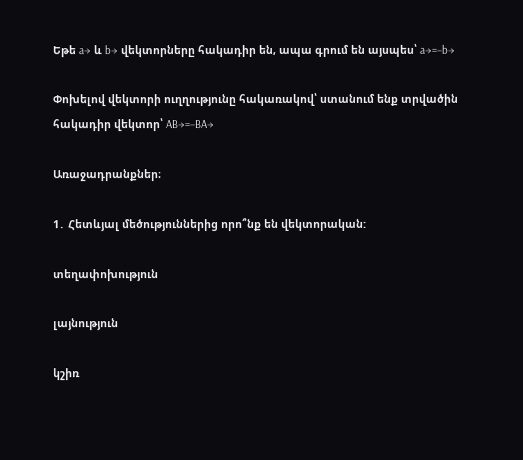Եթե a→ և b→ վեկտորները հակադիր են, ապա գրում են այսպես՝ a→=−b→

Փոխելով վեկտորի ուղղությունը հակառակով՝ ստանում ենք տրվածին հակադիր վեկտոր՝ AB→=−BA→

Առաջադրանքներ։

1․ Հետևյալ մեծություններից որո՞նք են վեկտորական:

տեղափոխություն

լայնություն

կշիռ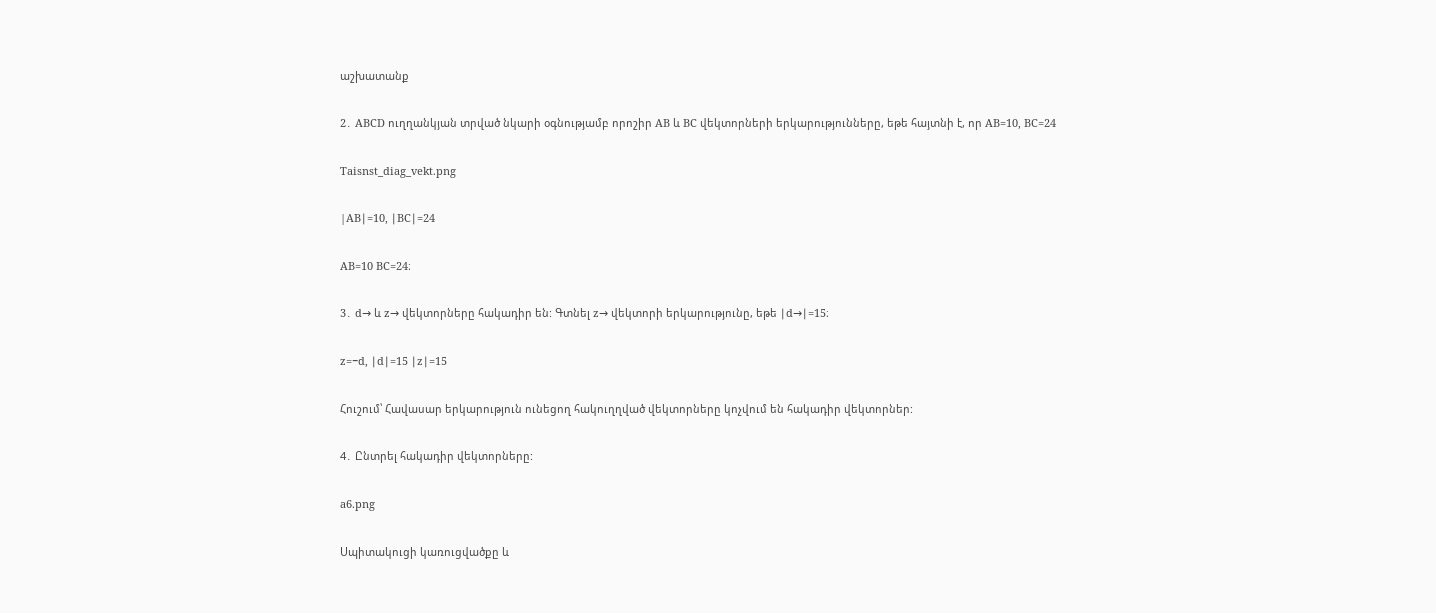աշխատանք

2․ ABCD ուղղանկյան տրված նկարի օգնությամբ որոշիր AB և BC վեկտորների երկարությունները, եթե հայտնի է, որ AB=10, BC=24

Taisnst_diag_vekt.png

|AB∣=10, ∣BC∣=24

AB=10 BC=24։

3․ d→ և z→ վեկտորները հակադիր են: Գտնել z→ վեկտորի երկարությունը, եթե ∣d→∣=15։

z=−d, ∣d∣=15 ∣z∣=15

Հուշում՝ Հավասար երկարություն ունեցող հակուղղված վեկտորները կոչվում են հակադիր վեկտորներ:

4․ Ընտրել հակադիր վեկտորները:

a6.png

Սպիտակուցի կառուցվածքը և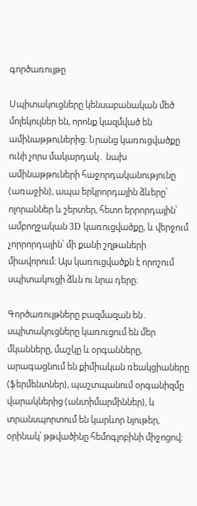գործառույթը

Սպիտակուցները կենսաբանական մեծ մոլեկուլներ են, որոնք կազմված են ամինաթթուներից։ Նրանց կառուցվածքը ունի չորս մակարդակ․ նախ ամինաթթուների հաջորդականությունը (առաջին), ապա երկրորդային ձևերը՝ ոլորաններ և շերտեր, հետո երրորդային՝ ամբողջական 3D կառուցվածքը, և վերջում չորրորդային՝ մի քանի շղթաների միավորում։ Այս կառուցվածքն է որոշում սպիտակուցի ձևն ու նրա դերը։

Գործառույթները բազմազան են․ սպիտակուցները կառուցում են մեր մկանները, մաշկը և օրգանները, արագացնում են քիմիական ռեակցիաները (ֆերմենտներ), պաշտպանում օրգանիզմը վարակներից (անտիմարմիններ), և տրանսպորտում են կարևոր նյութեր, օրինակ՝ թթվածինը հեմոգլոբինի միջոցով։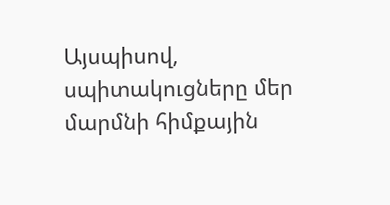Այսպիսով, սպիտակուցները մեր մարմնի հիմքային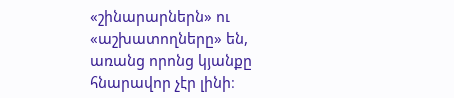«շինարարներն» ու «աշխատողները» են, առանց որոնց կյանքը հնարավոր չէր լինի։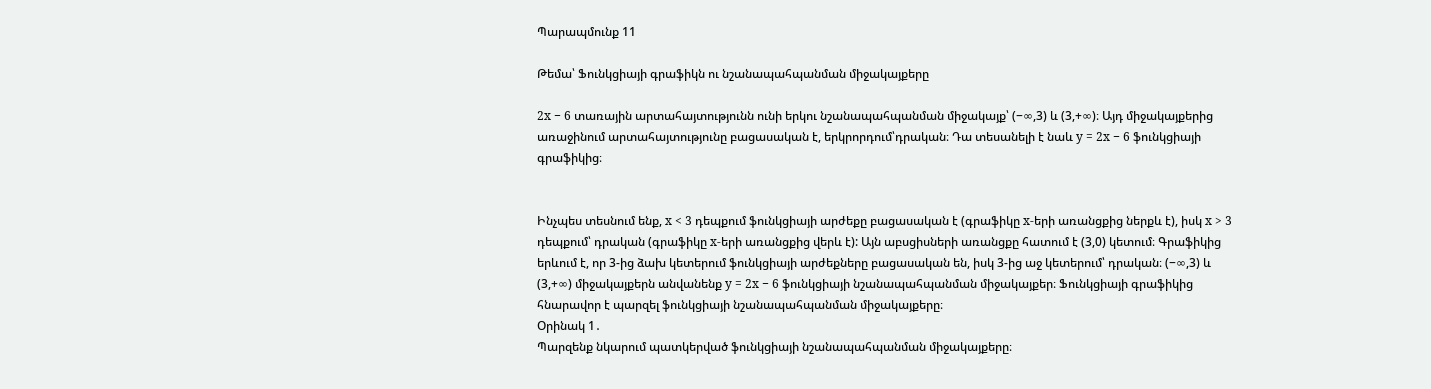Պարապմունք 11

Թեմա՝ Ֆունկցիայի գրաֆիկն ու նշանապահպանման միջակայքերը

2x − 6 տառային արտահայտությունն ունի երկու նշանապահպանման միջակայք՝ (−∞,3) և (3,+∞)։ Այդ միջակայքերից առաջինում արտահայտությունը բացասական է, երկրորդում՝դրական։ Դա տեսանելի է նաև y = 2x − 6 ֆունկցիայի գրաֆիկից։


Ինչպես տեսնում ենք, x < 3 դեպքում ֆունկցիայի արժեքը բացասական է (գրաֆիկը x-երի առանցքից ներքև է), իսկ x > 3 դեպքում՝ դրական (գրաֆիկը x-երի առանցքից վերև է): Այն աբսցիսների առանցքը հատում է (3,0) կետում։ Գրաֆիկից երևում է, որ 3-ից ձախ կետերում ֆունկցիայի արժեքները բացասական են, իսկ 3-ից աջ կետերում՝ դրական։ (−∞,3) և (3,+∞) միջակայքերն անվանենք y = 2x − 6 ֆունկցիայի նշանապահպանման միջակայքեր։ Ֆունկցիայի գրաֆիկից հնարավոր է պարզել ֆունկցիայի նշանապահպանման միջակայքերը։
Օրինակ 1․
Պարզենք նկարում պատկերված ֆունկցիայի նշանապահպանման միջակայքերը։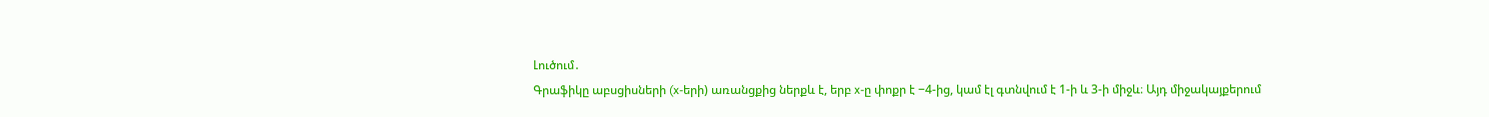Լուծում․
Գրաֆիկը աբսցիսների (x-երի) առանցքից ներքև է, երբ x-ը փոքր է −4-ից, կամ էլ գտնվում է 1-ի և 3-ի միջև։ Այդ միջակայքերում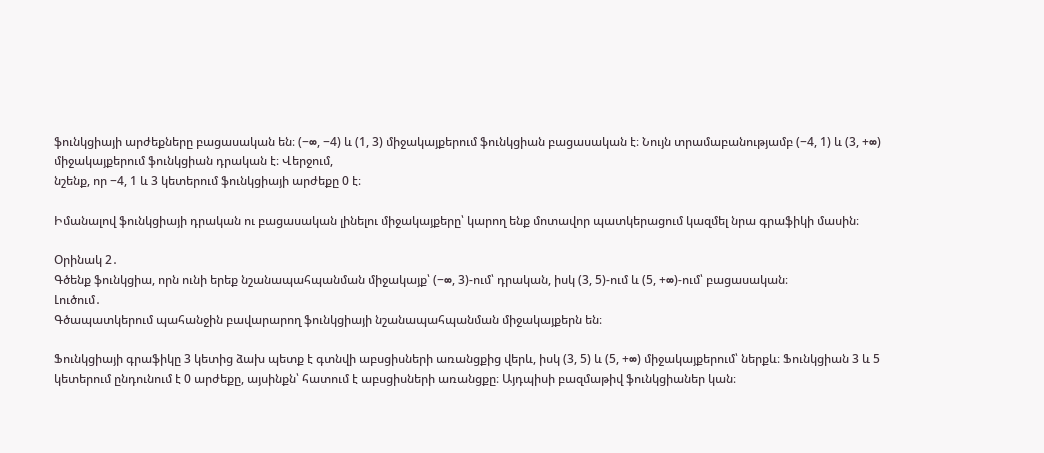ֆունկցիայի արժեքները բացասական են։ (−∞, −4) և (1, 3) միջակայքերում ֆունկցիան բացասական է։ Նույն տրամաբանությամբ (−4, 1) և (3, +∞) միջակայքերում ֆունկցիան դրական է։ Վերջում,
նշենք, որ −4, 1 և 3 կետերում ֆունկցիայի արժեքը 0 է։

Իմանալով ֆունկցիայի դրական ու բացասական լինելու միջակայքերը՝ կարող ենք մոտավոր պատկերացում կազմել նրա գրաֆիկի մասին։

Օրինակ 2․
Գծենք ֆունկցիա, որն ունի երեք նշանապահպանման միջակայք՝ (−∞, 3)-ում՝ դրական, իսկ (3, 5)-ում և (5, +∞)-ում՝ բացասական։
Լուծում․
Գծապատկերում պահանջին բավարարող ֆունկցիայի նշանապահպանման միջակայքերն են։

Ֆունկցիայի գրաֆիկը 3 կետից ձախ պետք է գտնվի աբսցիսների առանցքից վերև, իսկ (3, 5) և (5, +∞) միջակայքերում՝ ներքև։ Ֆունկցիան 3 և 5 կետերում ընդունում է 0 արժեքը, այսինքն՝ հատում է աբսցիսների առանցքը։ Այդպիսի բազմաթիվ ֆունկցիաներ կան։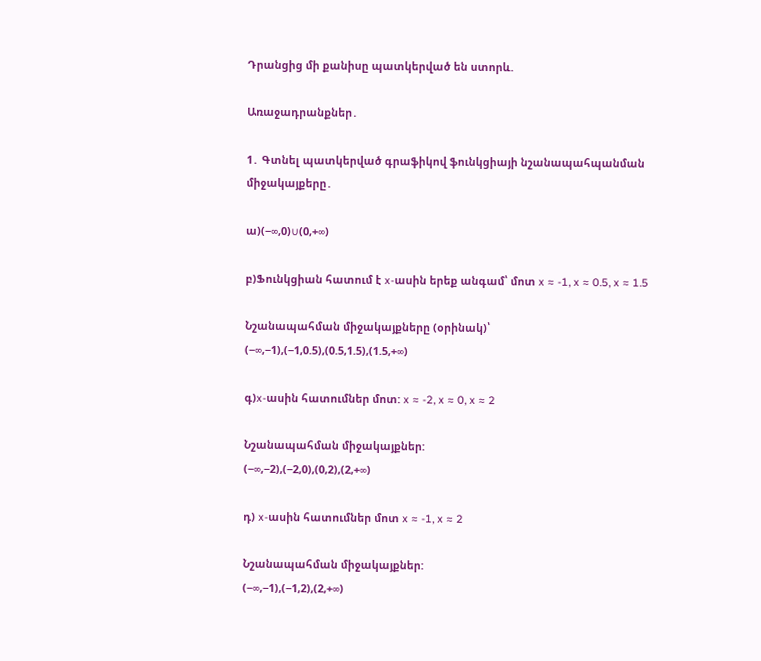Դրանցից մի քանիսը պատկերված են ստորև.

Առաջադրանքներ․

1․ Գտնել պատկերված գրաֆիկով ֆունկցիայի նշանապահպանման միջակայքերը․

ա)(−∞,0)∪(0,+∞)

բ)Ֆունկցիան հատում է x-ասին երեք անգամ՝ մոտ x ≈ -1, x ≈ 0.5, x ≈ 1.5

Նշանապահման միջակայքները (օրինակ)՝
(−∞,−1),(−1,0.5),(0.5,1.5),(1.5,+∞)

գ)x-ասին հատումներ մոտ: x ≈ -2, x ≈ 0, x ≈ 2

Նշանապահման միջակայքներ:
(−∞,−2),(−2,0),(0,2),(2,+∞)

դ) x-ասին հատումներ մոտ x ≈ -1, x ≈ 2

Նշանապահման միջակայքներ:
(−∞,−1),(−1,2),(2,+∞)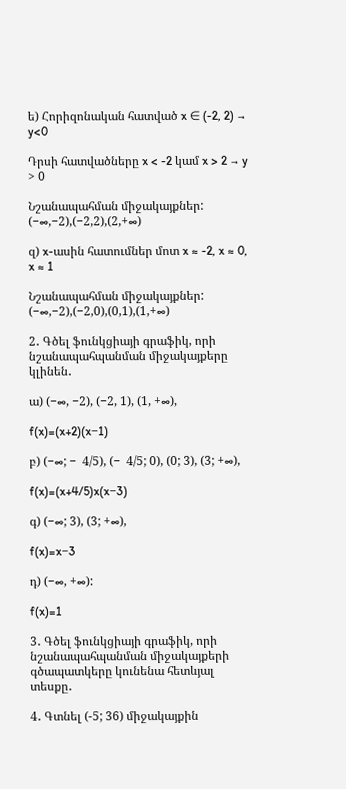ե) Հորիզոնական հատված x ∈ (-2, 2) → y<0

Դրսի հատվածները x < -2 կամ x > 2 → y > 0

Նշանապահման միջակայքներ:
(−∞,−2),(−2,2),(2,+∞)

զ) x-ասին հատումներ մոտ x ≈ -2, x ≈ 0, x ≈ 1

Նշանապահման միջակայքներ:
(−∞,−2),(−2,0),(0,1),(1,+∞)

2․ Գծել ֆունկցիայի գրաֆիկ, որի նշանապահպանման միջակայքերը կլինեն․

ա) (−∞, −2), (−2, 1), (1, +∞),

f(x)=(x+2)(x−1)

բ) (−∞; −  4/5), (−  4/5; 0), (0; 3), (3; +∞),

f(x)=(x+4/5)x(x−3)

գ) (−∞; 3), (3; +∞),

f(x)=x−3

դ) (−∞, +∞):

f(x)=1

3․ Գծել ֆունկցիայի գրաֆիկ, որի նշանապահպանման միջակայքերի գծապատկերը կունենա հետևյալ տեսքը․

4․ Գտնել (-5; 36) միջակայքին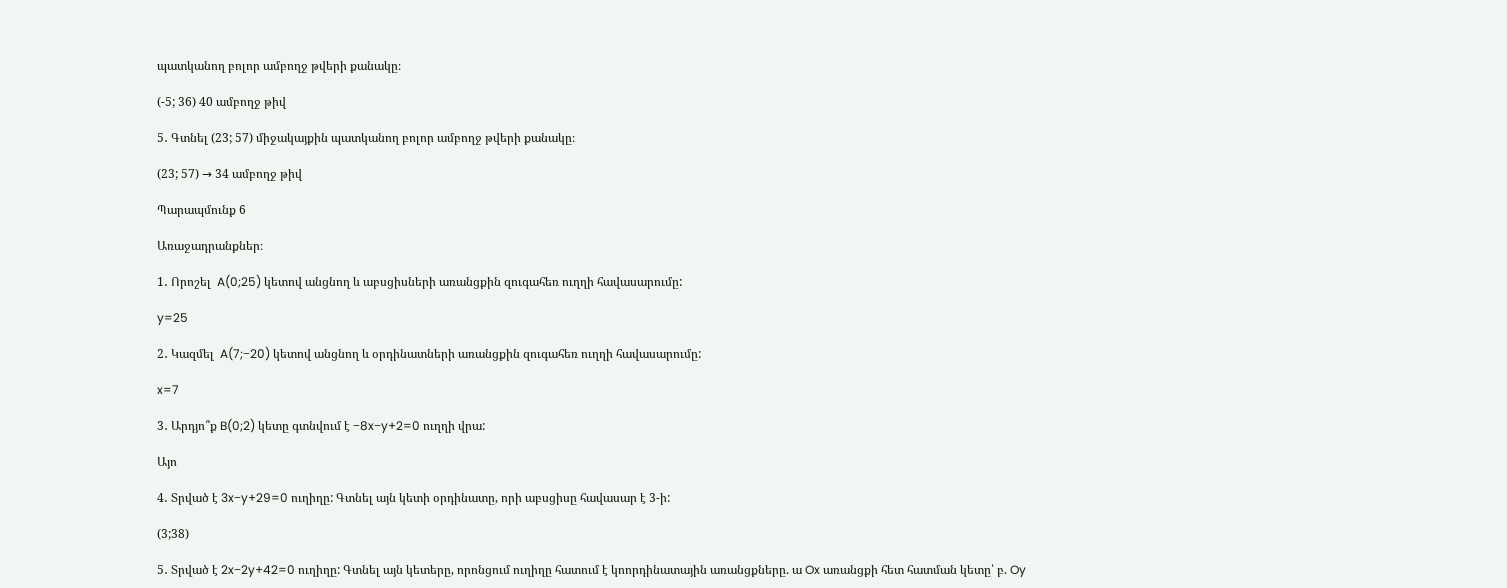պատկանող բոլոր ամբողջ թվերի քանակը։

(-5; 36) 40 ամբողջ թիվ

5․ Գտնել (23; 57) միջակայքին պատկանող բոլոր ամբողջ թվերի քանակը։

(23; 57) → 34 ամբողջ թիվ

Պարապմունք 6

Առաջադրանքներ։

1․ Որոշել  A(0;25) կետով անցնող և աբսցիսների առանցքին զուգահեռ ուղղի հավասարումը:

y=25

2․ Կազմել  A(7;−20) կետով անցնող և օրդինատների առանցքին զուգահեռ ուղղի հավասարումը:

x=7

3․ Արդյո՞ք B(0;2) կետը գտնվում է −8x−y+2=0 ուղղի վրա:

Այո

4․ Տրված է 3x−y+29=0 ուղիղը: Գտնել այն կետի օրդինատը, որի աբսցիսը հավասար է 3-ի:

(3;38)

5․ Տրված է 2x−2y+42=0 ուղիղը: Գտնել այն կետերը, որոնցում ուղիղը հատում է կոորդինատային առանցքները. ա Ox առանցքի հետ հատման կետը՝ բ. Oy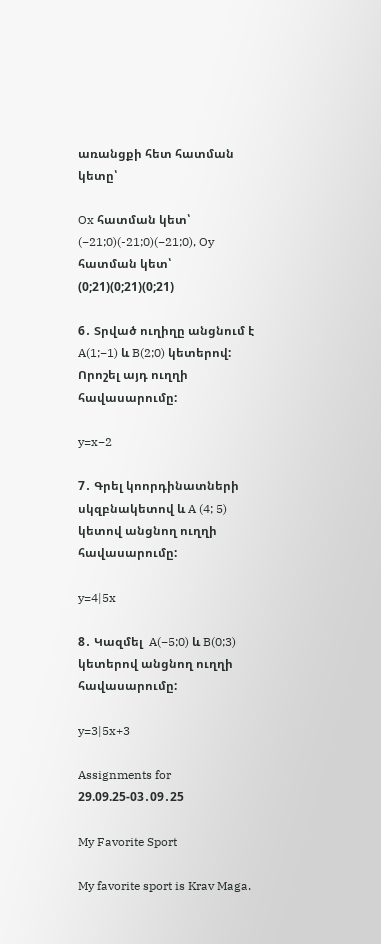առանցքի հետ հատման կետը՝

Ox հատման կետ՝ (−21;0)(-21;0)(−21;0), Oy հատման կետ՝ (0;21)(0;21)(0;21)

6․ Տրված ուղիղը անցնում է A(1;−1) և B(2;0) կետերով: Որոշել այդ ուղղի հավասարումը:

y=x−2

7․ Գրել կոորդինատների սկզբնակետով և A (4; 5) կետով անցնող ուղղի հավասարումը:

y=4|5x

8․ Կազմել  A(−5;0) և B(0;3) կետերով անցնող ուղղի հավասարումը:

y=3|5x+3

Assignments for 29.09.25-03․09․25

My Favorite Sport

My favorite sport is Krav Maga.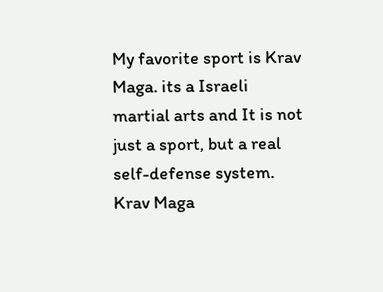My favorite sport is Krav Maga. its a Israeli martial arts and It is not just a sport, but a real self-defense system. Krav Maga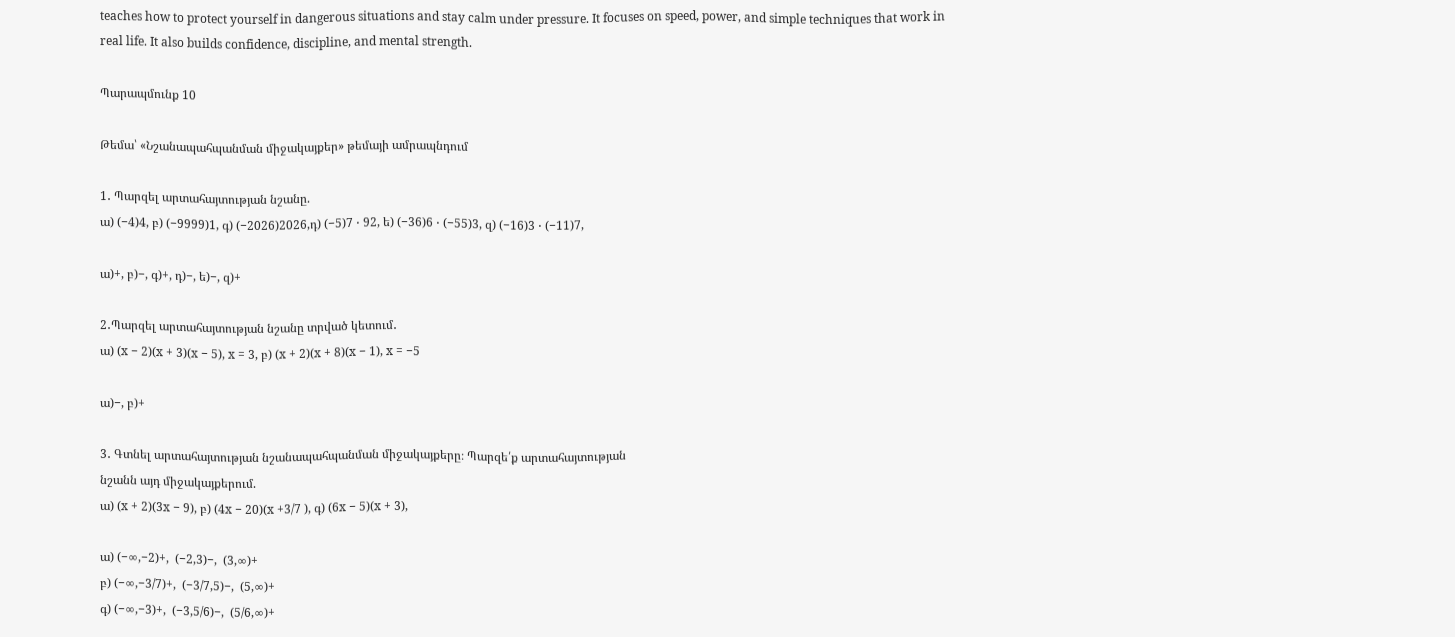teaches how to protect yourself in dangerous situations and stay calm under pressure. It focuses on speed, power, and simple techniques that work in real life. It also builds confidence, discipline, and mental strength.

Պարապմունք 10

Թեմա՝ «Նշանապահպանման միջակայքեր» թեմայի ամրապնդում

1․ Պարզել արտահայտության նշանը.
ա) (−4)4, բ) (−9999)1, գ) (−2026)2026,դ) (−5)7 ⋅ 92, ե) (−36)6 ⋅ (−55)3, զ) (−16)3 ⋅ (−11)7,

ա)+, բ)−, գ)+, դ)−, ե)−, զ)+

2․Պարզել արտահայտության նշանը տրված կետում․
ա) (x − 2)(x + 3)(x − 5), x = 3, բ) (x + 2)(x + 8)(x − 1), x = −5

ա)−, բ)+

3․ Գտնել արտահայտության նշանապահպանման միջակայքերը։ Պարզե՛ք արտահայտության
նշանն այդ միջակայքերում.
ա) (x + 2)(3x − 9), բ) (4x − 20)(x +3/7 ), գ) (6x − 5)(x + 3),

ա) (−∞,−2)+,  (−2,3)−,  (3,∞)+
բ) (−∞,−3/7)+,  (−3/7,5)−,  (5,∞)+
գ) (−∞,−3)+,  (−3,5/6)−,  (5/6,∞)+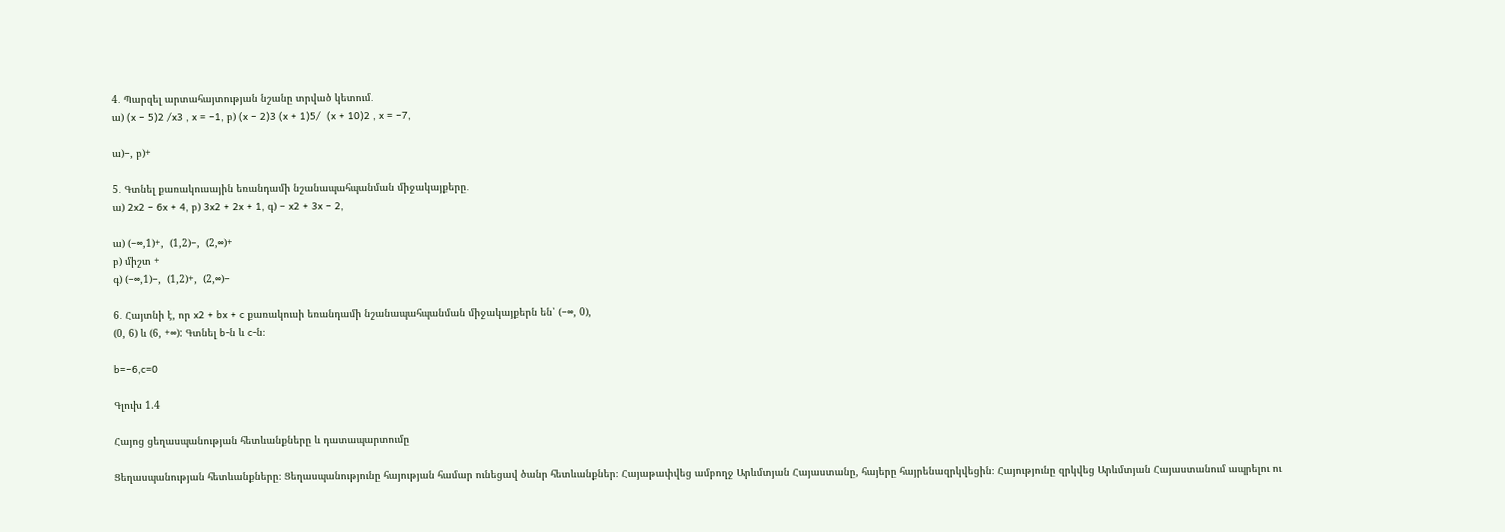4․ Պարզել արտահայտության նշանը տրված կետում․
ա) (x − 5)2 /x3 , x = −1, բ) (x − 2)3 (x + 1)5/  (x + 10)2 , x = −7,

ա)−, բ)+

5․ Գտնել քառակուսային եռանդամի նշանապահպանման միջակայքերը․
ա) 2x2 − 6x + 4, բ) 3x2 + 2x + 1, գ) − x2 + 3x − 2,

ա) (−∞,1)+,  (1,2)−,  (2,∞)+
բ) միշտ +
գ) (−∞,1)−,  (1,2)+,  (2,∞)−

6․ Հայտնի է, որ x2 + bx + c քառակուսի եռանդամի նշանապահպանման միջակայքերն են՝ (−∞, 0),
(0, 6) և (6, +∞): Գտնել b-ն և c-ն։

b=−6,c=0

Գլուխ 1.4

Հայոց ցեղասպանության հետևանքները և դատապարտումը

Ցեղասպանության հետևանքները։ Ցեղասպանությունը հայության համար ունեցավ ծանր հետևանքներ։ Հայաթափվեց ամբողջ Արևմտյան Հայաստանը, հայերը հայրենազրկվեցին։ Հայությունը զրկվեց Արևմտյան Հայաստանում ապրելու ու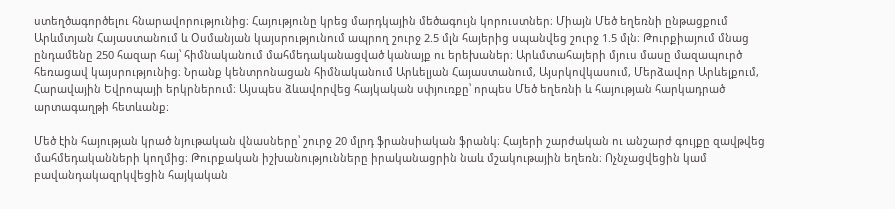ստեղծագործելու հնարավորությունից։ Հայությունը կրեց մարդկային մեծագույն կորուստներ։ Միայն Մեծ եղեռնի ընթացքում Արևմտյան Հայաստանում և Օսմանյան կայսրությունում ապրող շուրջ 2.5 մլն հայերից սպանվեց շուրջ 1.5 մլն։ Թուրքիայում մնաց ընդամենը 250 հազար հայ՝ հիմնականում մահմեդականացված կանայք ու երեխաներ։ Արևմտահայերի մյուս մասը մազապուրծ հեռացավ կայսրությունից։ Նրանք կենտրոնացան հիմնականում Արևելյան Հայաստանում, Այսրկովկասում, Մերձավոր Արևելքում, Հարավային Եվրոպայի երկրներում։ Այսպես ձևավորվեց հայկական սփյուռքը՝ որպես Մեծ եղեռնի և հայության հարկադրած արտագաղթի հետևանք։

Մեծ էին հայության կրած նյութական վնասները՝ շուրջ 20 մլրդ ֆրանսիական ֆրանկ։ Հայերի շարժական ու անշարժ գույքը զավթվեց մահմեդականների կողմից։ Թուրքական իշխանությունները իրականացրին նաև մշակութային եղեռն։ Ոչնչացվեցին կամ բավանդակազրկվեցին հայկական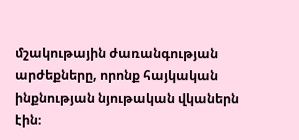մշակութային ժառանգության արժեքները, որոնք հայկական ինքնության նյութական վկաներն էին։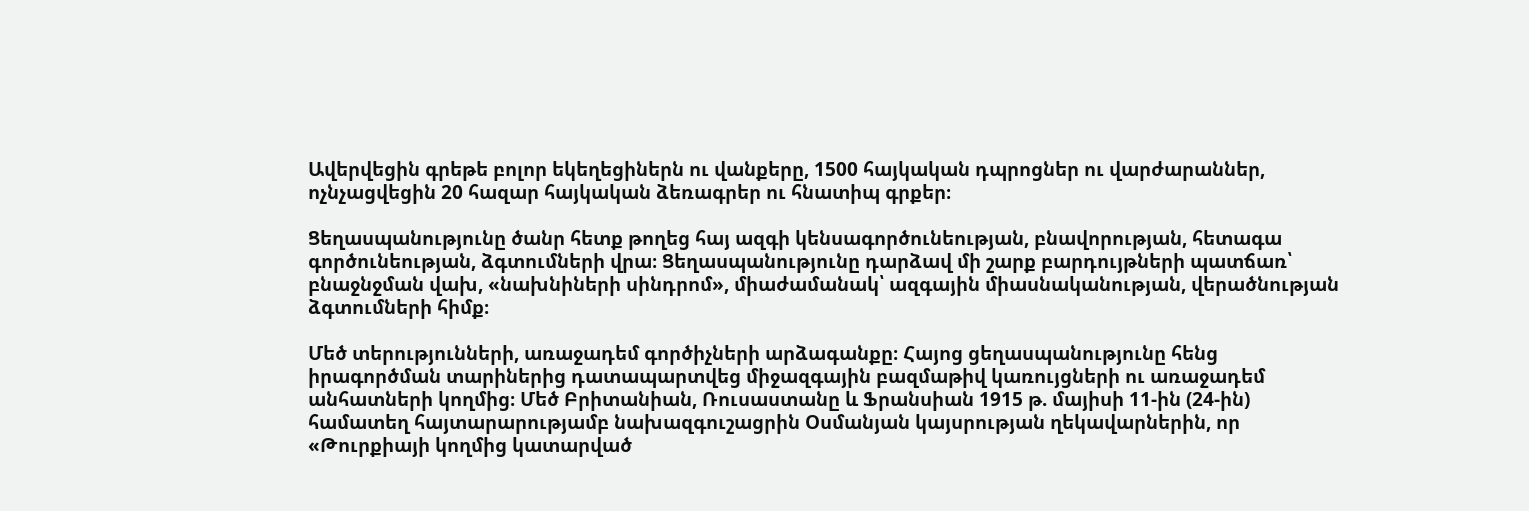Ավերվեցին գրեթե բոլոր եկեղեցիներն ու վանքերը, 1500 հայկական դպրոցներ ու վարժարաններ, ոչնչացվեցին 20 հազար հայկական ձեռագրեր ու հնատիպ գրքեր։

Ցեղասպանությունը ծանր հետք թողեց հայ ազգի կենսագործունեության, բնավորության, հետագա գործունեության, ձգտումների վրա։ Ցեղասպանությունը դարձավ մի շարք բարդույթների պատճառ՝ բնաջնջման վախ, «նախնիների սինդրոմ», միաժամանակ՝ ազգային միասնականության, վերածնության ձգտումների հիմք։

Մեծ տերությունների, առաջադեմ գործիչների արձագանքը։ Հայոց ցեղասպանությունը հենց իրագործման տարիներից դատապարտվեց միջազգային բազմաթիվ կառույցների ու առաջադեմ անհատների կողմից։ Մեծ Բրիտանիան, Ռուսաստանը և Ֆրանսիան 1915 թ. մայիսի 11-ին (24-ին) համատեղ հայտարարությամբ նախազգուշացրին Օսմանյան կայսրության ղեկավարներին, որ «Թուրքիայի կողմից կատարված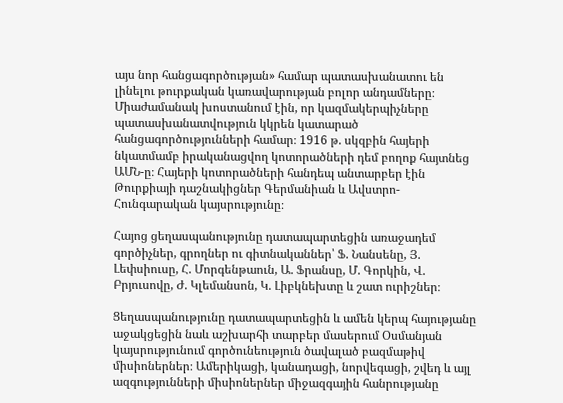այս նոր հանցագործության» համար պատասխանատու են լինելու թուրքական կառավարության բոլոր անդամները։ Միաժամանակ խոստանում էին, որ կազմակերպիչները պատասխանատվություն կկրեն կատարած հանցագործությունների համար։ 1916 թ. սկզբին հայերի նկատմամբ իրականացվող կոտորածների դեմ բողոք հայտնեց ԱՄՆ-ը։ Հայերի կոտորածների հանդեպ անտարբեր էին Թուրքիայի դաշնակիցներ Գերմանիան և Ավստրո-Հունգարական կայսրությունը։

Հայոց ցեղասպանությունը դատապարտեցին առաջադեմ գործիչներ, գրողներ ու գիտնականներ՝ Ֆ. Նանսենը, Յ. Լեփսիուսը, Հ. Մորգենթաուն, Ա. Ֆրանսը, Մ. Գորկին, Վ. Բրյուսովը, Ժ. Կլեմանսոն, Կ. Լիբկնեխտը և շատ ուրիշներ։

Ցեղասպանությունը դատապարտեցին և ամեն կերպ հայությանը աջակցեցին նաև աշխարհի տարբեր մասերում Օսմանյան կայսրությունում գործունեություն ծավալած բազմաթիվ միսիոներներ։ Ամերիկացի, կանադացի, նորվեգացի, շվեդ և այլ ազգությունների միսիոներներ միջազգային հանրությանը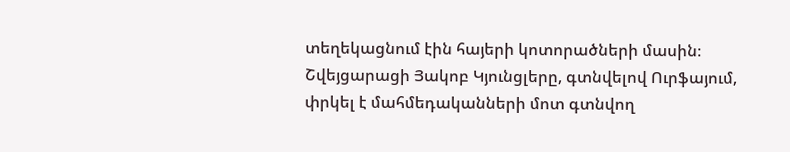տեղեկացնում էին հայերի կոտորածների մասին։ Շվեյցարացի Յակոբ Կյունցլերը, գտնվելով Ուրֆայում, փրկել է մահմեդականների մոտ գտնվող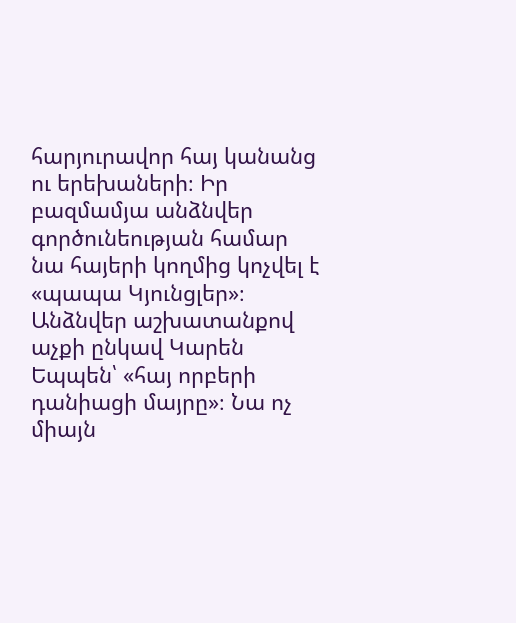հարյուրավոր հայ կանանց ու երեխաների։ Իր բազմամյա անձնվեր գործունեության համար նա հայերի կողմից կոչվել է «պապա Կյունցլեր»։ Անձնվեր աշխատանքով աչքի ընկավ Կարեն Եպպեն՝ «հայ որբերի դանիացի մայրը»։ Նա ոչ միայն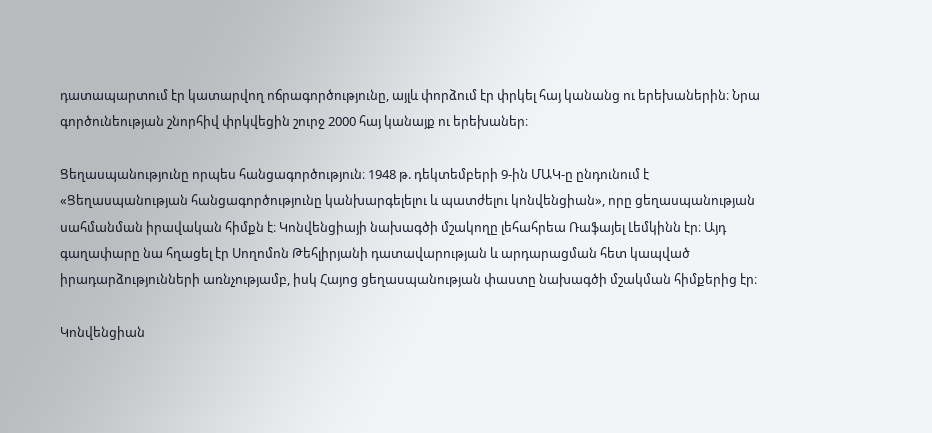դատապարտում էր կատարվող ոճրագործությունը, այլև փորձում էր փրկել հայ կանանց ու երեխաներին։ Նրա գործունեության շնորհիվ փրկվեցին շուրջ 2000 հայ կանայք ու երեխաներ։

Ցեղասպանությունը որպես հանցագործություն։ 1948 թ. դեկտեմբերի 9-ին ՄԱԿ-ը ընդունում է «Ցեղասպանության հանցագործությունը կանխարգելելու և պատժելու կոնվենցիան», որը ցեղասպանության սահմանման իրավական հիմքն է։ Կոնվենցիայի նախագծի մշակողը լեհահրեա Ռաֆայել Լեմկինն էր։ Այդ գաղափարը նա հղացել էր Սողոմոն Թեհլիրյանի դատավարության և արդարացման հետ կապված իրադարձությունների առնչությամբ, իսկ Հայոց ցեղասպանության փաստը նախագծի մշակման հիմքերից էր։

Կոնվենցիան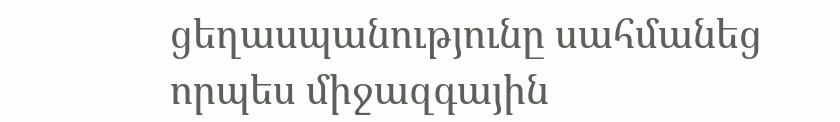ցեղասպանությունը սահմանեց որպես միջազգային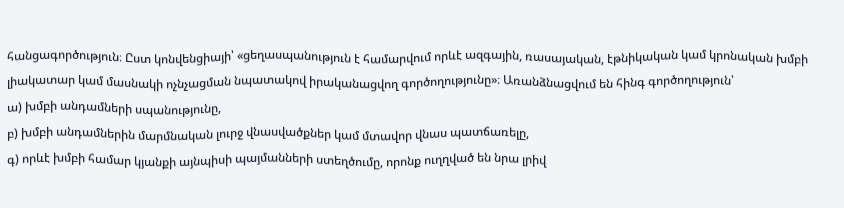հանցագործություն։ Ըստ կոնվենցիայի՝ «ցեղասպանություն է համարվում որևէ ազգային, ռասայական, էթնիկական կամ կրոնական խմբի լիակատար կամ մասնակի ոչնչացման նպատակով իրականացվող գործողությունը»։ Առանձնացվում են հինգ գործողություն՝
ա) խմբի անդամների սպանությունը,
բ) խմբի անդամներին մարմնական լուրջ վնասվածքներ կամ մտավոր վնաս պատճառելը,
գ) որևէ խմբի համար կյանքի այնպիսի պայմանների ստեղծումը, որոնք ուղղված են նրա լրիվ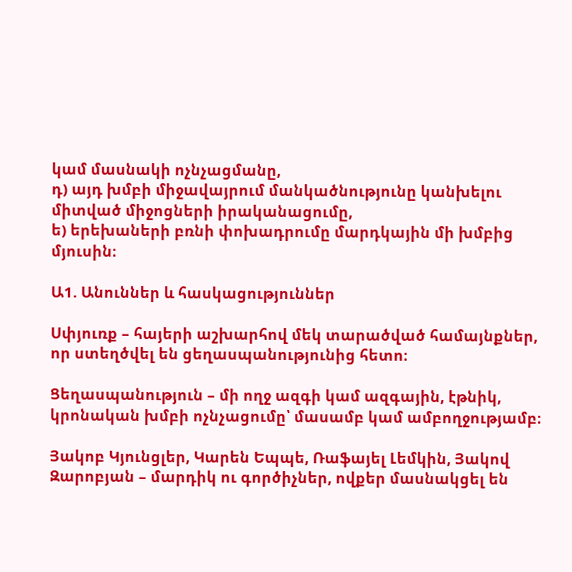կամ մասնակի ոչնչացմանը,
դ) այդ խմբի միջավայրում մանկածնությունը կանխելու միտված միջոցների իրականացումը,
ե) երեխաների բռնի փոխադրումը մարդկային մի խմբից մյուսին։

Ա1. Անուններ և հասկացություններ

Սփյուռք – հայերի աշխարհով մեկ տարածված համայնքներ, որ ստեղծվել են ցեղասպանությունից հետո։

Ցեղասպանություն – մի ողջ ազգի կամ ազգային, էթնիկ, կրոնական խմբի ոչնչացումը՝ մասամբ կամ ամբողջությամբ։

Յակոբ Կյունցլեր, Կարեն Եպպե, Ռաֆայել Լեմկին, Յակով Զարոբյան – մարդիկ ու գործիչներ, ովքեր մասնակցել են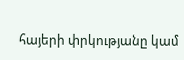հայերի փրկությանը կամ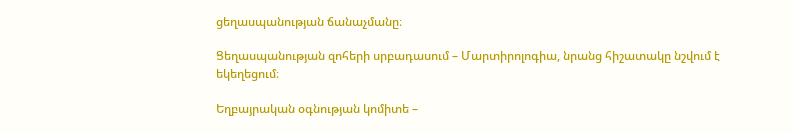ցեղասպանության ճանաչմանը։

Ցեղասպանության զոհերի սրբադասում – Մարտիրոլոգիա, նրանց հիշատակը նշվում է եկեղեցում։

Եղբայրական օգնության կոմիտե –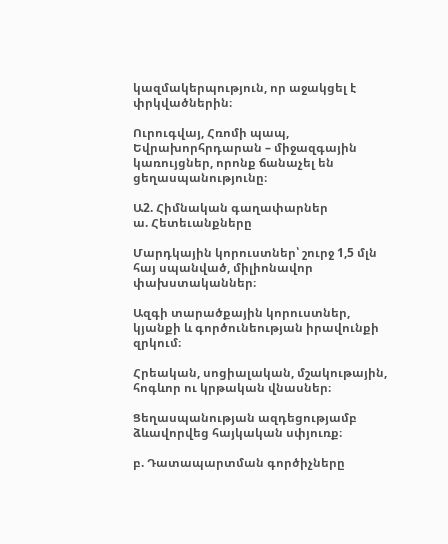կազմակերպություն, որ աջակցել է փրկվածներին։

Ուրուգվայ, Հռոմի պապ, Եվրախորհրդարան – միջազգային կառույցներ, որոնք ճանաչել են ցեղասպանությունը։

Ա2. Հիմնական գաղափարներ
ա. Հետեւանքները

Մարդկային կորուստներ՝ շուրջ 1,5 մլն հայ սպանված, միլիոնավոր փախստականներ։

Ազգի տարածքային կորուստներ, կյանքի և գործունեության իրավունքի զրկում։

Հրեական, սոցիալական, մշակութային, հոգևոր ու կրթական վնասներ։

Ցեղասպանության ազդեցությամբ ձևավորվեց հայկական սփյուռք։

բ. Դատապարտման գործիչները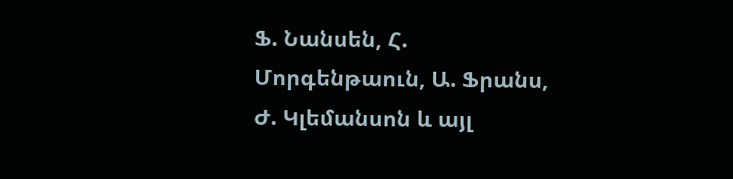Ֆ. Նանսեն, Հ. Մորգենթաուն, Ա. Ֆրանս, Ժ. Կլեմանսոն և այլ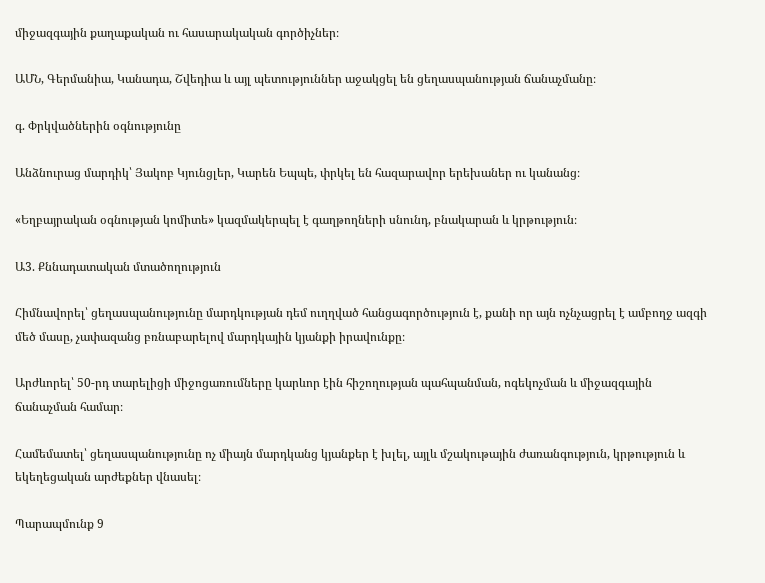միջազգային քաղաքական ու հասարակական գործիչներ։

ԱՄՆ, Գերմանիա, Կանադա, Շվեդիա և այլ պետություններ աջակցել են ցեղասպանության ճանաչմանը։

գ. Փրկվածներին օգնությունը

Անձնուրաց մարդիկ՝ Յակոբ Կյունցլեր, Կարեն Եպպե, փրկել են հազարավոր երեխաներ ու կանանց։

«Եղբայրական օգնության կոմիտե» կազմակերպել է գաղթողների սնունդ, բնակարան և կրթություն։

Ա3. Քննադատական մտածողություն

Հիմնավորել՝ ցեղասպանությունը մարդկության դեմ ուղղված հանցագործություն է, քանի որ այն ոչնչացրել է ամբողջ ազգի մեծ մասը, չափազանց բռնաբարելով մարդկային կյանքի իրավունքը։

Արժևորել՝ 50-րդ տարելիցի միջոցառումները կարևոր էին հիշողության պահպանման, ոգեկոչման և միջազգային ճանաչման համար։

Համեմատել՝ ցեղասպանությունը ոչ միայն մարդկանց կյանքեր է խլել, այլև մշակութային ժառանգություն, կրթություն և եկեղեցական արժեքներ վնասել։

Պարապմունք 9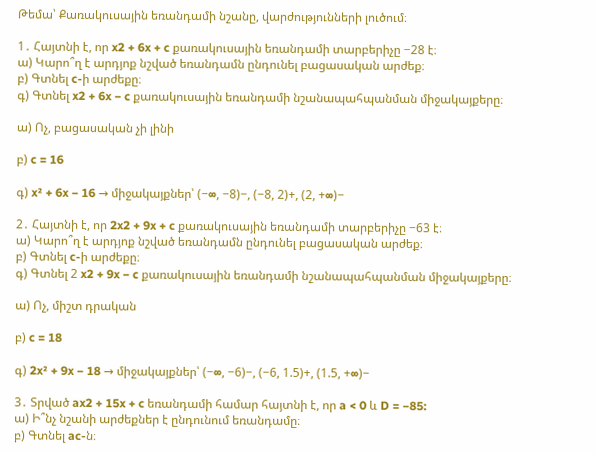Թեմա՝ Քառակուսային եռանդամի նշանը, վարժությունների լուծում։

1․ Հայտնի է, որ x2 + 6x + c քառակուսային եռանդամի տարբերիչը −28 է։
ա) Կարո՞ղ է արդյոք նշված եռանդամն ընդունել բացասական արժեք։
բ) Գտնել c-ի արժեքը։
գ) Գտնել x2 + 6x − c քառակուսային եռանդամի նշանապահպանման միջակայքերը։

ա) Ոչ, բացասական չի լինի

բ) c = 16

գ) x² + 6x − 16 → միջակայքներ՝ (−∞, −8)−, (−8, 2)+, (2, +∞)−

2․ Հայտնի է, որ 2x2 + 9x + c քառակուսային եռանդամի տարբերիչը −63 է։
ա) Կարո՞ղ է արդյոք նշված եռանդամն ընդունել բացասական արժեք։
բ) Գտնել c-ի արժեքը։
գ) Գտնել 2 x2 + 9x − c քառակուսային եռանդամի նշանապահպանման միջակայքերը։

ա) Ոչ, միշտ դրական

բ) c = 18

գ) 2x² + 9x − 18 → միջակայքներ՝ (−∞, −6)−, (−6, 1.5)+, (1.5, +∞)−

3․ Տրված ax2 + 15x + c եռանդամի համար հայտնի է, որ a < 0 և D = −85:
ա) Ի՞նչ նշանի արժեքներ է ընդունում եռանդամը։
բ) Գտնել ac-ն։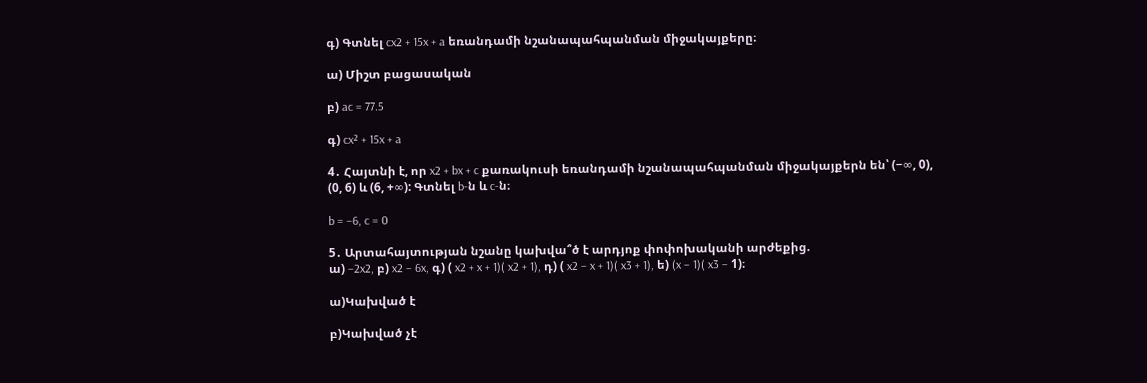գ) Գտնել cx2 + 15x + a եռանդամի նշանապահպանման միջակայքերը։

ա) Միշտ բացասական

բ) ac = 77.5

գ) cx² + 15x + a

4․ Հայտնի է, որ x2 + bx + c քառակուսի եռանդամի նշանապահպանման միջակայքերն են՝ (−∞, 0),
(0, 6) և (6, +∞): Գտնել b-ն և c-ն։

b = −6, c = 0

5․ Արտահայտության նշանը կախվա՞ծ է արդյոք փոփոխականի արժեքից.
ա) −2x2, բ) x2 − 6x, գ) ( x2 + x + 1)( x2 + 1), դ) ( x2 − x + 1)( x3 + 1), ե) (x − 1)( x3 − 1)։

ա)Կախված է

բ)Կախված չէ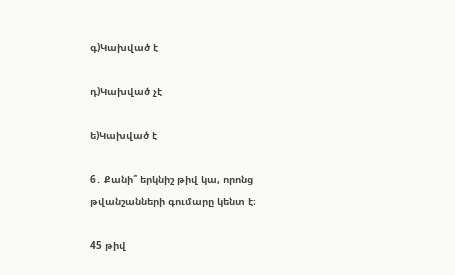գ)Կախված է

դ)Կախված չէ

ե)Կախված է

6․ Քանի՞ երկնիշ թիվ կա, որոնց թվանշանների գումարը կենտ է։

45 թիվ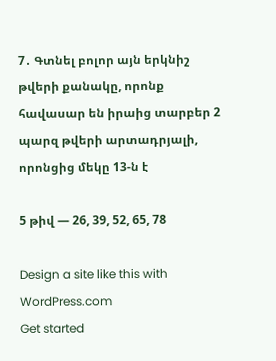7․ Գտնել բոլոր այն երկնիշ թվերի քանակը, որոնք հավասար են իրաից տարբեր 2 պարզ թվերի արտադրյալի, որոնցից մեկը 13-ն է

5 թիվ — 26, 39, 52, 65, 78

Design a site like this with WordPress.com
Get started